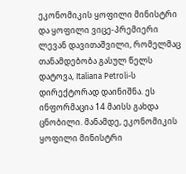ეკონომიკის ყოფილი მინისტრი და ყოფილი ვიცე-პრემიერი ლევან დავითაშვილი, რომელმაც თანამდებობა გასულ წელს დატოვა, Italiana Petroli-ს დირექტორად დაინიშნა. ეს ინფორმაცია 14 მაისს გახდა ცნობილი. მანამდე, ეკონომიკის ყოფილი მინისტრი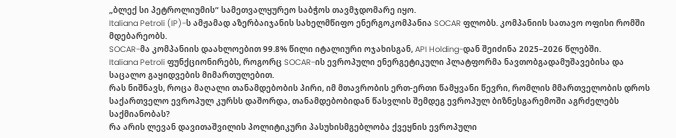„ბლექ სი პეტროლიუმის“ სამეთვალყურეო საბჭოს თავმჯდომარე იყო.
Italiana Petroli (IP)-ს ამჟამად აზერბაიჯანის სახელმწიფო ენერგოკომპანია SOCAR ფლობს. კომპანიის სათავო ოფისი რომში მდებარეობს.
SOCAR-მა კომპანიის დაახლოებით 99.8% წილი იტალიური ოჯახისგან, API Holding-დან შეიძინა 2025–2026 წლებში.
Italiana Petroli ფუნქციონირებს, როგორც SOCAR-ის ევროპული ენერგეტიკული პლატფორმა ნავთობგადამუშავებისა და საცალო გაყიდვების მიმართულებით.
რას ნიშნავს, როცა მაღალი თანამდებობის პირი, იმ მთავრობის ერთ-ერთი წამყვანი წევრი, რომლის მმართველობის დროს საქართველო ევროპულ კურსს დაშორდა, თანამდებობიდან წასვლის შემდეგ ევროპულ ბიზნესგარემოში აგრძელებს საქმიანობას?
რა არის ლევან დავითაშვილის პოლიტიკური პასუხისმგებლობა ქვეყნის ევროპული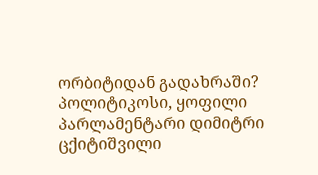ორბიტიდან გადახრაში?
პოლიტიკოსი, ყოფილი პარლამენტარი დიმიტრი ცქიტიშვილი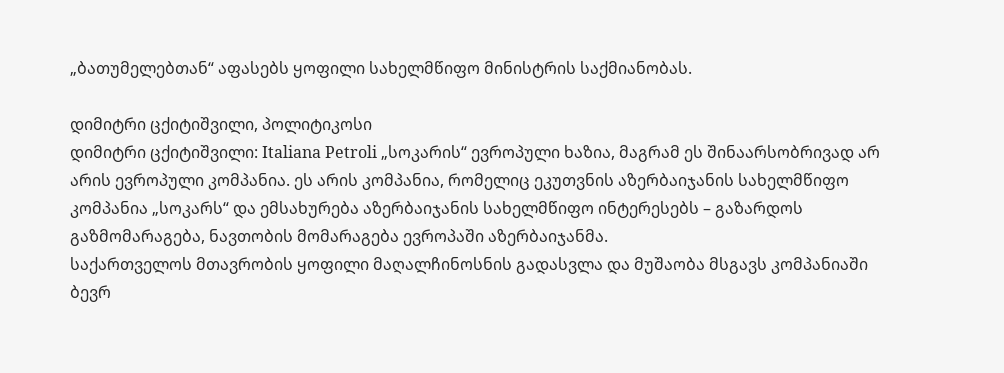„ბათუმელებთან“ აფასებს ყოფილი სახელმწიფო მინისტრის საქმიანობას.

დიმიტრი ცქიტიშვილი, პოლიტიკოსი
დიმიტრი ცქიტიშვილი: Italiana Petroli „სოკარის“ ევროპული ხაზია, მაგრამ ეს შინაარსობრივად არ არის ევროპული კომპანია. ეს არის კომპანია, რომელიც ეკუთვნის აზერბაიჯანის სახელმწიფო კომპანია „სოკარს“ და ემსახურება აზერბაიჯანის სახელმწიფო ინტერესებს – გაზარდოს გაზმომარაგება, ნავთობის მომარაგება ევროპაში აზერბაიჯანმა.
საქართველოს მთავრობის ყოფილი მაღალჩინოსნის გადასვლა და მუშაობა მსგავს კომპანიაში ბევრ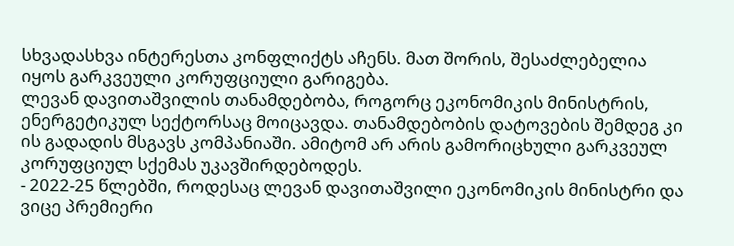სხვადასხვა ინტერესთა კონფლიქტს აჩენს. მათ შორის, შესაძლებელია იყოს გარკვეული კორუფციული გარიგება.
ლევან დავითაშვილის თანამდებობა, როგორც ეკონომიკის მინისტრის, ენერგეტიკულ სექტორსაც მოიცავდა. თანამდებობის დატოვების შემდეგ კი ის გადადის მსგავს კომპანიაში. ამიტომ არ არის გამორიცხული გარკვეულ კორუფციულ სქემას უკავშირდებოდეს.
- 2022-25 წლებში, როდესაც ლევან დავითაშვილი ეკონომიკის მინისტრი და ვიცე პრემიერი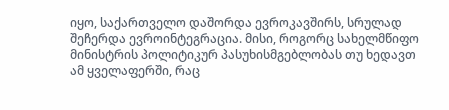იყო, საქართველო დაშორდა ევროკავშირს, სრულად შეჩერდა ევროინტეგრაცია. მისი, როგორც სახელმწიფო მინისტრის პოლიტიკურ პასუხისმგებლობას თუ ხედავთ ამ ყველაფერში, რაც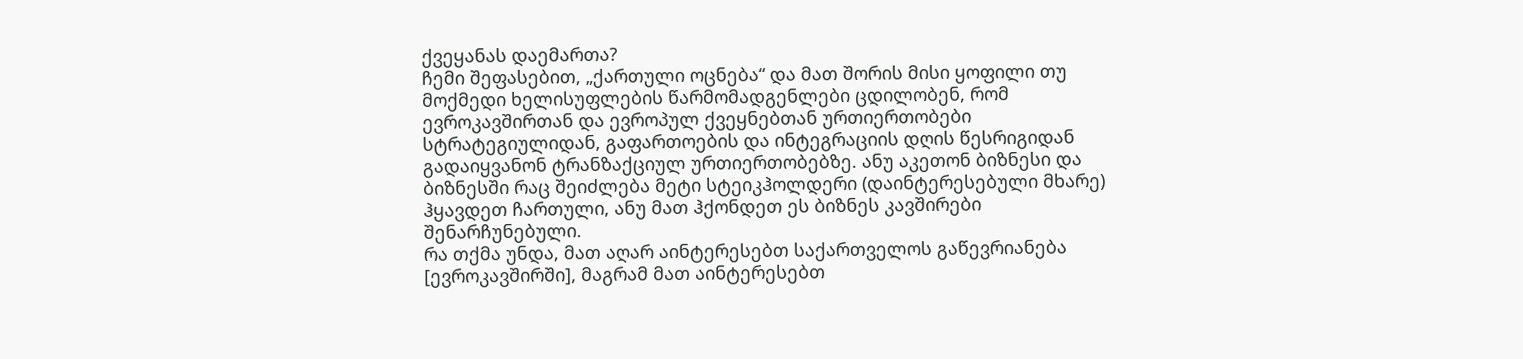ქვეყანას დაემართა?
ჩემი შეფასებით, „ქართული ოცნება“ და მათ შორის მისი ყოფილი თუ მოქმედი ხელისუფლების წარმომადგენლები ცდილობენ, რომ ევროკავშირთან და ევროპულ ქვეყნებთან ურთიერთობები სტრატეგიულიდან, გაფართოების და ინტეგრაციის დღის წესრიგიდან გადაიყვანონ ტრანზაქციულ ურთიერთობებზე. ანუ აკეთონ ბიზნესი და ბიზნესში რაც შეიძლება მეტი სტეიკჰოლდერი (დაინტერესებული მხარე) ჰყავდეთ ჩართული, ანუ მათ ჰქონდეთ ეს ბიზნეს კავშირები შენარჩუნებული.
რა თქმა უნდა, მათ აღარ აინტერესებთ საქართველოს გაწევრიანება [ევროკავშირში], მაგრამ მათ აინტერესებთ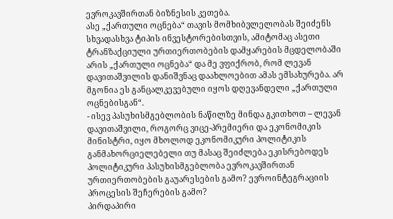ევროკავშირთან ბიზნესის კეთება.
ასე „ქართული ოცნება“ თავის მომხიბვლელობას შეიძენს სხვადასხვა ტიპის ინვესტორებისთვის, ამიტომაც ასეთი ტრანზაქციული ურთიერთობების დამყარების მცდელობაში არის „ქართული ოცნება“ და მე ვფიქრობ, რომ ლევან დავითაშვილის დანიშვნაც დაახლოებით ამას ემსახურება. არ მგონია ეს განცალკევებული იყოს დღევანდელი „ქართული ოცნებისგან“.
- ისევ პასუხისმგებლობის ნაწილზე მინდა გკითხოთ – ლევან დავითაშვილი, როგორც ვიცე-პრემიერი და ეკონომიკის მინისტრი, იყო მხოლოდ ეკონომიკური პოლიტიკის განმახორციელებელი თუ მასაც შეიძლება ეკისრებოდეს პოლიტიკური პასუხისმგებლობა ევროკავშირთან ურთიერთობების გაუარესების გამო? ევროინტეგრაციის პროცესის შეჩერების გამო?
პირდაპირი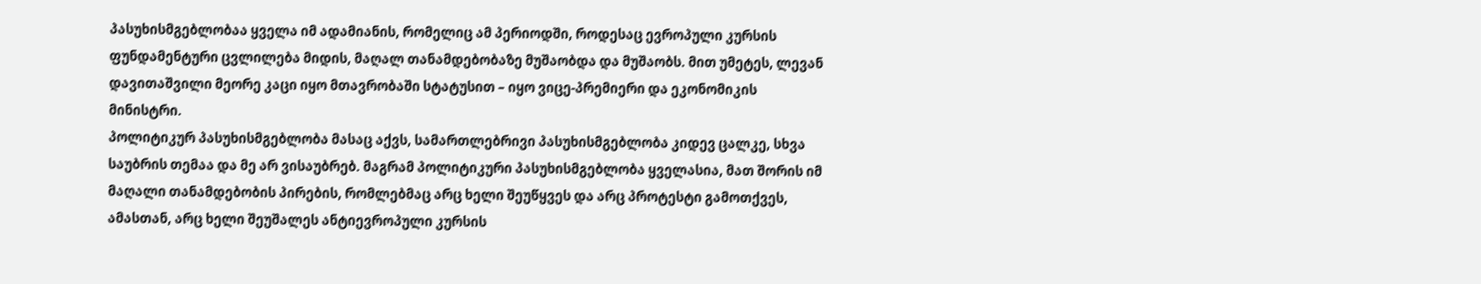პასუხისმგებლობაა ყველა იმ ადამიანის, რომელიც ამ პერიოდში, როდესაც ევროპული კურსის ფუნდამენტური ცვლილება მიდის, მაღალ თანამდებობაზე მუშაობდა და მუშაობს. მით უმეტეს, ლევან დავითაშვილი მეორე კაცი იყო მთავრობაში სტატუსით – იყო ვიცე-პრემიერი და ეკონომიკის მინისტრი.
პოლიტიკურ პასუხისმგებლობა მასაც აქვს, სამართლებრივი პასუხისმგებლობა კიდევ ცალკე, სხვა საუბრის თემაა და მე არ ვისაუბრებ. მაგრამ პოლიტიკური პასუხისმგებლობა ყველასია, მათ შორის იმ მაღალი თანამდებობის პირების, რომლებმაც არც ხელი შეუწყვეს და არც პროტესტი გამოთქვეს, ამასთან, არც ხელი შეუშალეს ანტიევროპული კურსის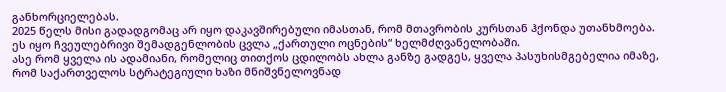განხორციელებას.
2025 წელს მისი გადადგომაც არ იყო დაკავშირებული იმასთან, რომ მთავრობის კურსთან ჰქონდა უთანხმოება. ეს იყო ჩვეულებრივი შემადგენლობის ცვლა „ქართული ოცნების“ ხელმძღვანელობაში.
ასე რომ ყველა ის ადამიანი, რომელიც თითქოს ცდილობს ახლა განზე გადგეს, ყველა პასუხისმგებელია იმაზე, რომ საქართველოს სტრატეგიული ხაზი მნიშვნელოვნად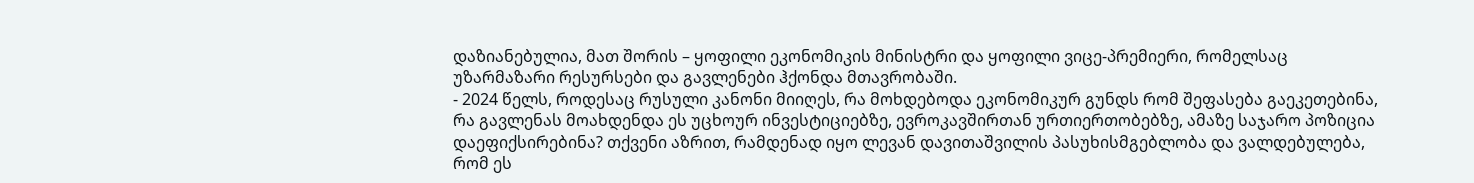დაზიანებულია, მათ შორის – ყოფილი ეკონომიკის მინისტრი და ყოფილი ვიცე-პრემიერი, რომელსაც უზარმაზარი რესურსები და გავლენები ჰქონდა მთავრობაში.
- 2024 წელს, როდესაც რუსული კანონი მიიღეს, რა მოხდებოდა ეკონომიკურ გუნდს რომ შეფასება გაეკეთებინა, რა გავლენას მოახდენდა ეს უცხოურ ინვესტიციებზე, ევროკავშირთან ურთიერთობებზე, ამაზე საჯარო პოზიცია დაეფიქსირებინა? თქვენი აზრით, რამდენად იყო ლევან დავითაშვილის პასუხისმგებლობა და ვალდებულება, რომ ეს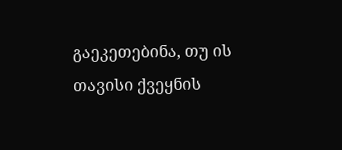გაეკეთებინა, თუ ის თავისი ქვეყნის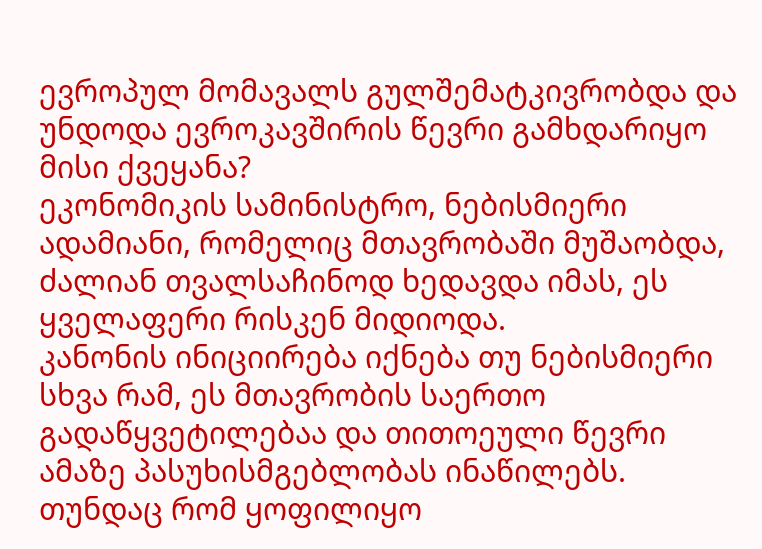ევროპულ მომავალს გულშემატკივრობდა და უნდოდა ევროკავშირის წევრი გამხდარიყო მისი ქვეყანა?
ეკონომიკის სამინისტრო, ნებისმიერი ადამიანი, რომელიც მთავრობაში მუშაობდა, ძალიან თვალსაჩინოდ ხედავდა იმას, ეს ყველაფერი რისკენ მიდიოდა.
კანონის ინიციირება იქნება თუ ნებისმიერი სხვა რამ, ეს მთავრობის საერთო გადაწყვეტილებაა და თითოეული წევრი ამაზე პასუხისმგებლობას ინაწილებს.
თუნდაც რომ ყოფილიყო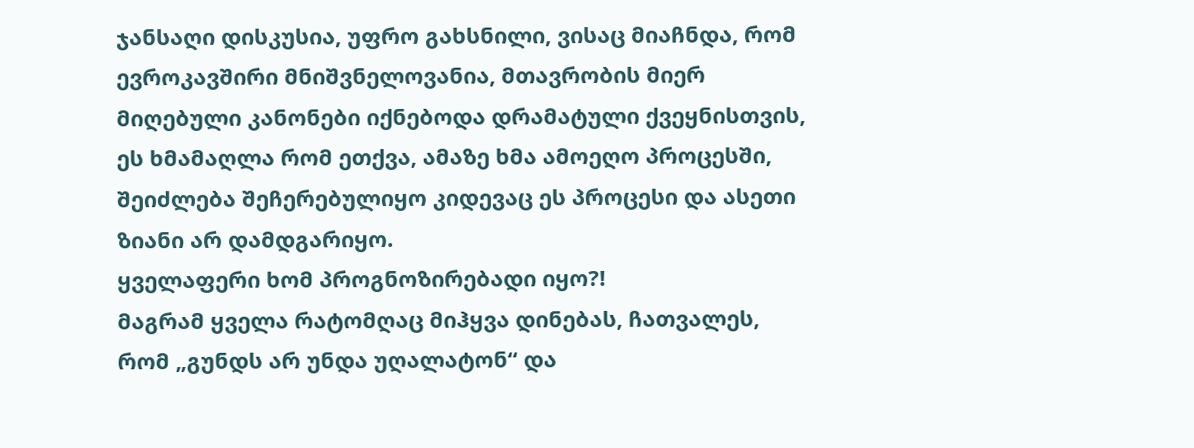ჯანსაღი დისკუსია, უფრო გახსნილი, ვისაც მიაჩნდა, რომ ევროკავშირი მნიშვნელოვანია, მთავრობის მიერ მიღებული კანონები იქნებოდა დრამატული ქვეყნისთვის, ეს ხმამაღლა რომ ეთქვა, ამაზე ხმა ამოეღო პროცესში, შეიძლება შეჩერებულიყო კიდევაც ეს პროცესი და ასეთი ზიანი არ დამდგარიყო.
ყველაფერი ხომ პროგნოზირებადი იყო?!
მაგრამ ყველა რატომღაც მიჰყვა დინებას, ჩათვალეს, რომ „გუნდს არ უნდა უღალატონ“ და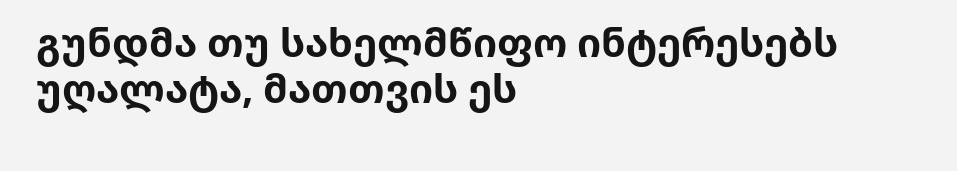გუნდმა თუ სახელმწიფო ინტერესებს უღალატა, მათთვის ეს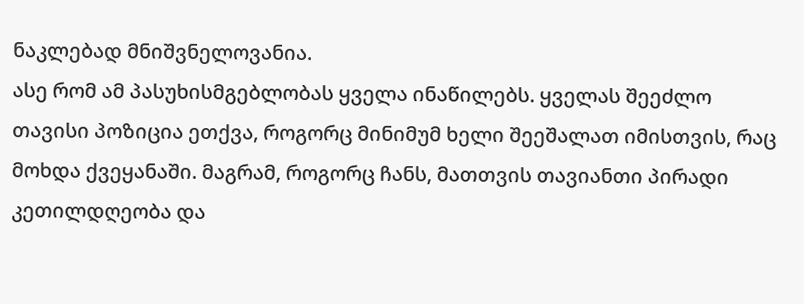ნაკლებად მნიშვნელოვანია.
ასე რომ ამ პასუხისმგებლობას ყველა ინაწილებს. ყველას შეეძლო თავისი პოზიცია ეთქვა, როგორც მინიმუმ ხელი შეეშალათ იმისთვის, რაც მოხდა ქვეყანაში. მაგრამ, როგორც ჩანს, მათთვის თავიანთი პირადი კეთილდღეობა და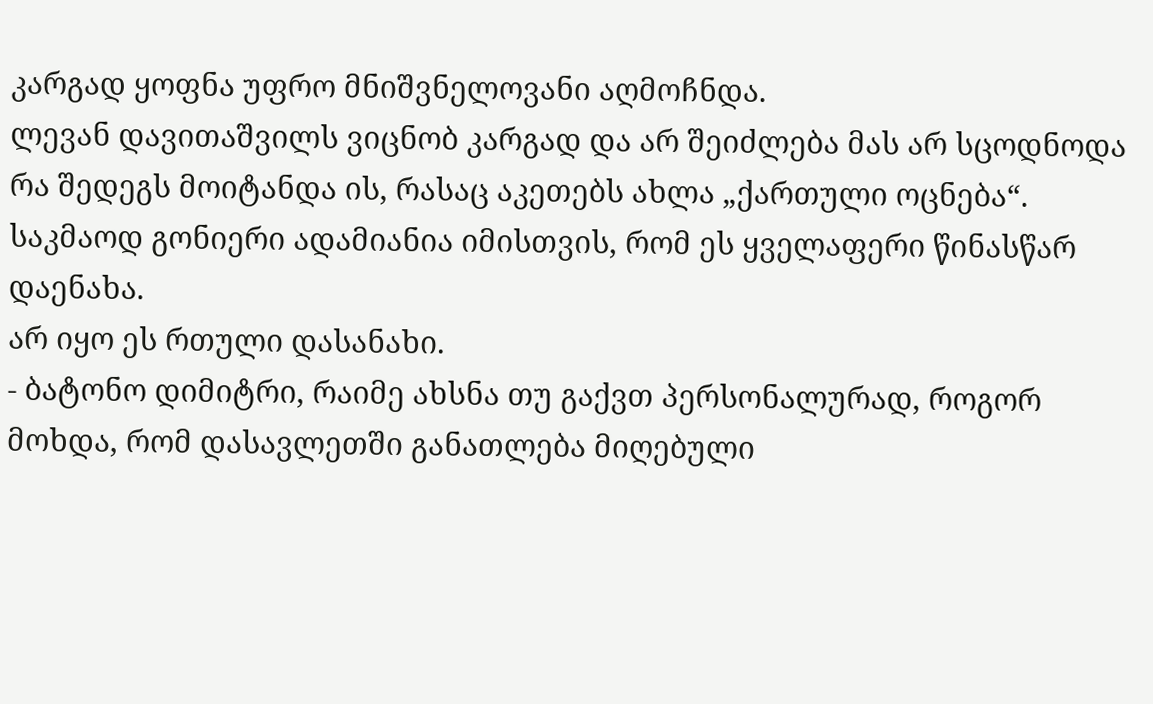კარგად ყოფნა უფრო მნიშვნელოვანი აღმოჩნდა.
ლევან დავითაშვილს ვიცნობ კარგად და არ შეიძლება მას არ სცოდნოდა რა შედეგს მოიტანდა ის, რასაც აკეთებს ახლა „ქართული ოცნება“.
საკმაოდ გონიერი ადამიანია იმისთვის, რომ ეს ყველაფერი წინასწარ დაენახა.
არ იყო ეს რთული დასანახი.
- ბატონო დიმიტრი, რაიმე ახსნა თუ გაქვთ პერსონალურად, როგორ მოხდა, რომ დასავლეთში განათლება მიღებული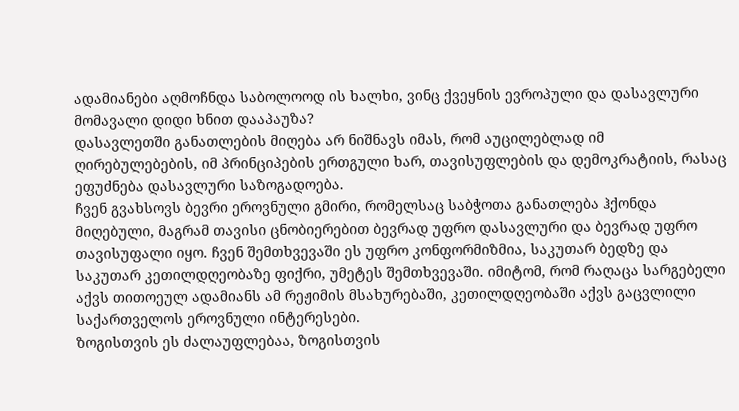ადამიანები აღმოჩნდა საბოლოოდ ის ხალხი, ვინც ქვეყნის ევროპული და დასავლური მომავალი დიდი ხნით დააპაუზა?
დასავლეთში განათლების მიღება არ ნიშნავს იმას, რომ აუცილებლად იმ ღირებულებების, იმ პრინციპების ერთგული ხარ, თავისუფლების და დემოკრატიის, რასაც ეფუძნება დასავლური საზოგადოება.
ჩვენ გვახსოვს ბევრი ეროვნული გმირი, რომელსაც საბჭოთა განათლება ჰქონდა მიღებული, მაგრამ თავისი ცნობიერებით ბევრად უფრო დასავლური და ბევრად უფრო თავისუფალი იყო. ჩვენ შემთხვევაში ეს უფრო კონფორმიზმია, საკუთარ ბედზე და საკუთარ კეთილდღეობაზე ფიქრი, უმეტეს შემთხვევაში. იმიტომ, რომ რაღაცა სარგებელი აქვს თითოეულ ადამიანს ამ რეჟიმის მსახურებაში, კეთილდღეობაში აქვს გაცვლილი საქართველოს ეროვნული ინტერესები.
ზოგისთვის ეს ძალაუფლებაა, ზოგისთვის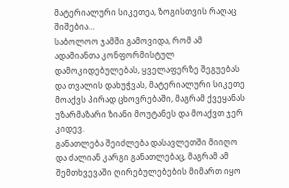მატერიალური სიკეთეა, ზოგისთვის რაღაც შიშებია…
საბოლოო ჯამში გამოვიდა, რომ ამ ადამიანთა კონფორმისტულ დამოკიდებულებას, ყველაფერზე შეგუებას და თვალის დახუჭვას, მატერიალური სიკეთე მოაქვს პირად ცხოვრებაში, მაგრამ ქვეყანას უზარმაზარი ზიანი მოუტანეს და მოაქვთ ჯერ კიდევ.
განათლება შეიძლება დასავლეთში მიიღო და ძალიან კარგი განათლებაც, მაგრამ ამ შემთხვევაში ღირებულებების მიმართ იყო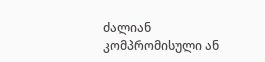ძალიან კომპრომისული ან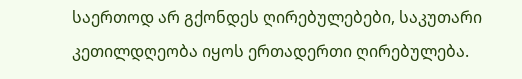საერთოდ არ გქონდეს ღირებულებები, საკუთარი კეთილდღეობა იყოს ერთადერთი ღირებულება.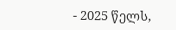- 2025 წელს,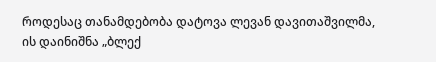როდესაც თანამდებობა დატოვა ლევან დავითაშვილმა, ის დაინიშნა „ბლექ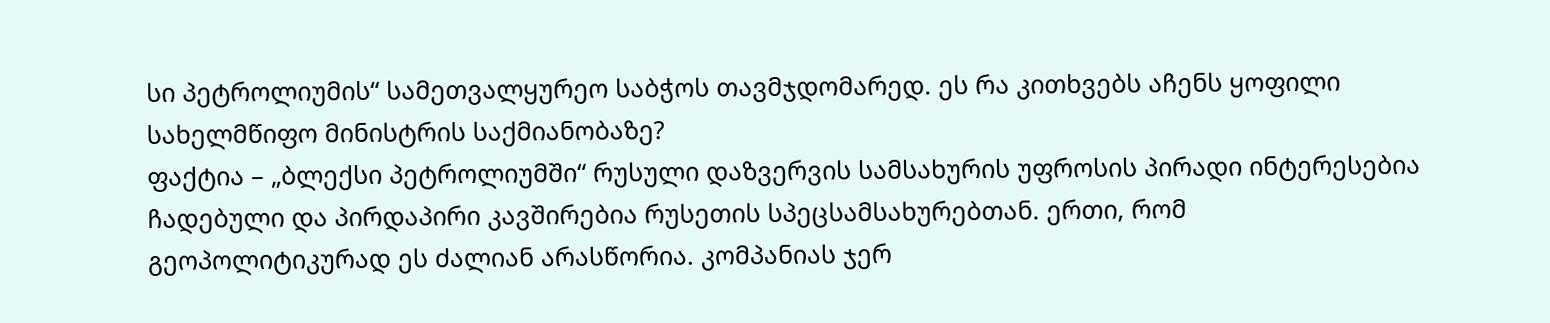სი პეტროლიუმის“ სამეთვალყურეო საბჭოს თავმჯდომარედ. ეს რა კითხვებს აჩენს ყოფილი სახელმწიფო მინისტრის საქმიანობაზე?
ფაქტია – „ბლექსი პეტროლიუმში“ რუსული დაზვერვის სამსახურის უფროსის პირადი ინტერესებია ჩადებული და პირდაპირი კავშირებია რუსეთის სპეცსამსახურებთან. ერთი, რომ გეოპოლიტიკურად ეს ძალიან არასწორია. კომპანიას ჯერ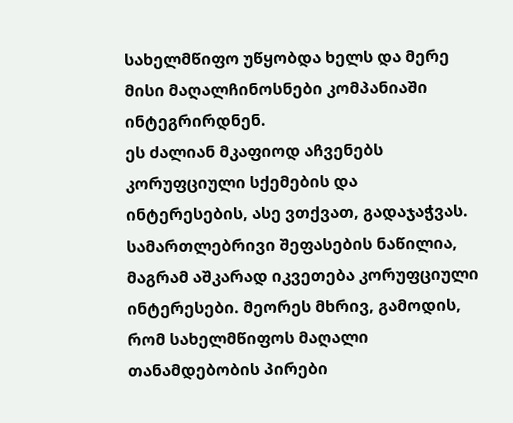სახელმწიფო უწყობდა ხელს და მერე მისი მაღალჩინოსნები კომპანიაში ინტეგრირდნენ.
ეს ძალიან მკაფიოდ აჩვენებს კორუფციული სქემების და ინტერესების, ასე ვთქვათ, გადაჯაჭვას.
სამართლებრივი შეფასების ნაწილია, მაგრამ აშკარად იკვეთება კორუფციული ინტერესები. მეორეს მხრივ, გამოდის, რომ სახელმწიფოს მაღალი თანამდებობის პირები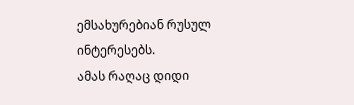ემსახურებიან რუსულ ინტერესებს.
ამას რაღაც დიდი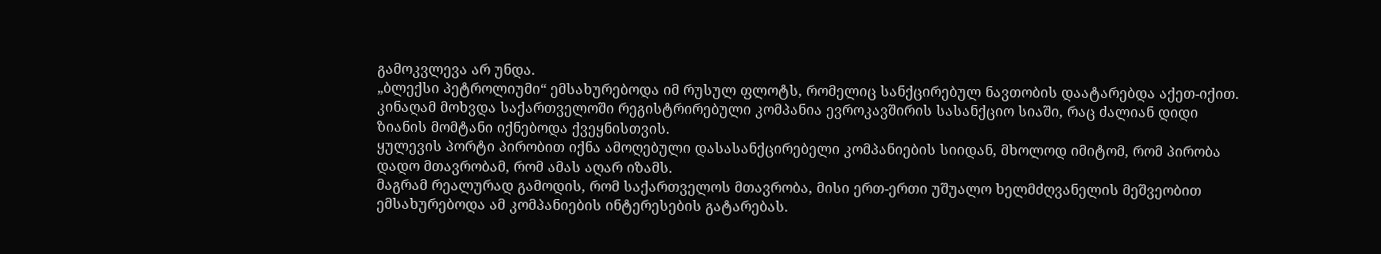გამოკვლევა არ უნდა.
„ბლექსი პეტროლიუმი“ ემსახურებოდა იმ რუსულ ფლოტს, რომელიც სანქცირებულ ნავთობის დაატარებდა აქეთ-იქით. კინაღამ მოხვდა საქართველოში რეგისტრირებული კომპანია ევროკავშირის სასანქციო სიაში, რაც ძალიან დიდი ზიანის მომტანი იქნებოდა ქვეყნისთვის.
ყულევის პორტი პირობით იქნა ამოღებული დასასანქცირებელი კომპანიების სიიდან, მხოლოდ იმიტომ, რომ პირობა დადო მთავრობამ, რომ ამას აღარ იზამს.
მაგრამ რეალურად გამოდის, რომ საქართველოს მთავრობა, მისი ერთ-ერთი უშუალო ხელმძღვანელის მეშვეობით ემსახურებოდა ამ კომპანიების ინტერესების გატარებას.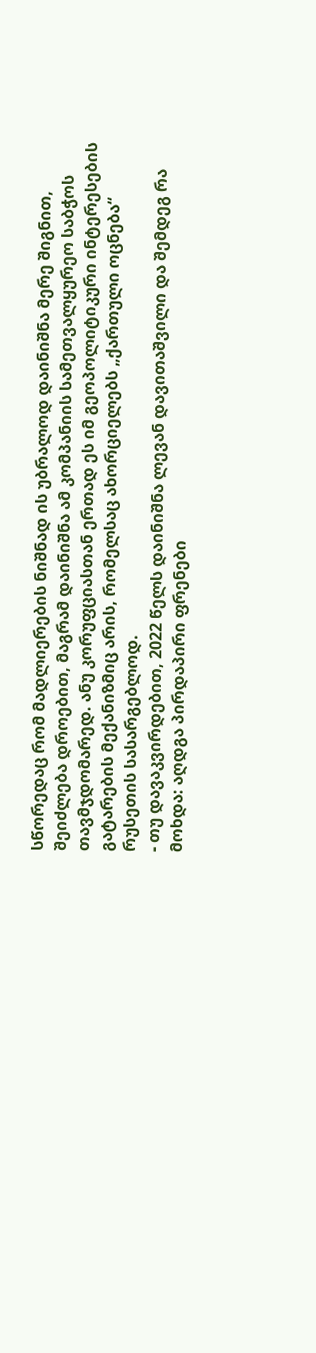სწორედაც რომ მადლიერების ნიშნად ის უბრალოდ დაინიშნა მერე შიგნით, შეიძლება დროებით, მაგრამ დაინიშნა ამ კომპანიის სამეთვალყურეო საბჭოს თავმჯდომარედ. ანუ კორუფციასთან ერთად ეს იმ გეოპოლიტიკური ინტერესების გატარების მექანიზმიც არის, რომელსაც ახორციელებს „ქართული ოცნება“ რუსეთის სასარგებლოდ.
- თუ დავაკვირდებით, 2022 წელს დაინიშნა ლევან დავითაშვილი და შემდეგ რა მოხდა: აღდგა პირდაპირი ფრენები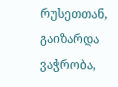რუსეთთან, გაიზარდა ვაჭრობა,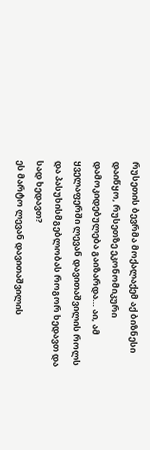რუსეთის ბევრმა მოქალაქემ აქ ბიზნესი დაიწყო, რუსეთზე ეკონომიკური დამოკიდებულება გაიზარდა… აი, ამ ყველაფერში ლევან დავითაშვილის როლს და პასუხისმგებლობას როგორ ხედავთ და სად ხედავთ?
ეს მარტო ლევან დავითაშვილის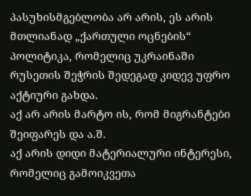პასუხისმგებლობა არ არის, ეს არის მთლიანად „ქართული ოცნების“ პოლიტიკა, რომელიც უკრაინაში რუსეთის შეჭრის შედეგად კიდევ უფრო აქტიური გახდა.
აქ არ არის მარტო ის, რომ მიგრანტები შეიფარეს და ა.შ.
აქ არის დიდი მატერიალური ინტერესი, რომელიც გამოიკვეთა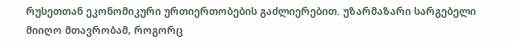რუსეთთან ეკონომიკური ურთიერთობების გაძლიერებით. უზარმაზარი სარგებელი მიიღო მთავრობამ, როგორც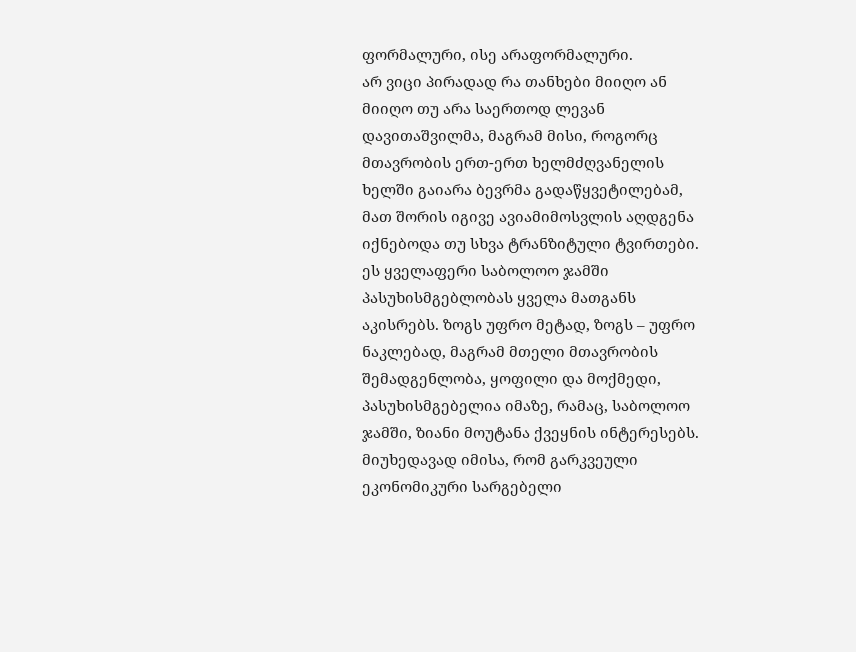ფორმალური, ისე არაფორმალური.
არ ვიცი პირადად რა თანხები მიიღო ან მიიღო თუ არა საერთოდ ლევან დავითაშვილმა, მაგრამ მისი, როგორც მთავრობის ერთ-ერთ ხელმძღვანელის ხელში გაიარა ბევრმა გადაწყვეტილებამ, მათ შორის იგივე ავიამიმოსვლის აღდგენა იქნებოდა თუ სხვა ტრანზიტული ტვირთები.
ეს ყველაფერი საბოლოო ჯამში პასუხისმგებლობას ყველა მათგანს აკისრებს. ზოგს უფრო მეტად, ზოგს – უფრო ნაკლებად, მაგრამ მთელი მთავრობის შემადგენლობა, ყოფილი და მოქმედი, პასუხისმგებელია იმაზე, რამაც, საბოლოო ჯამში, ზიანი მოუტანა ქვეყნის ინტერესებს.
მიუხედავად იმისა, რომ გარკვეული ეკონომიკური სარგებელი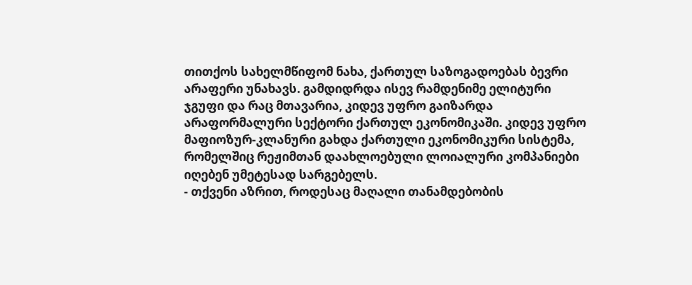თითქოს სახელმწიფომ ნახა, ქართულ საზოგადოებას ბევრი არაფერი უნახავს. გამდიდრდა ისევ რამდენიმე ელიტური ჯგუფი და რაც მთავარია, კიდევ უფრო გაიზარდა არაფორმალური სექტორი ქართულ ეკონომიკაში. კიდევ უფრო მაფიოზურ-კლანური გახდა ქართული ეკონომიკური სისტემა, რომელშიც რეჟიმთან დაახლოებული ლოიალური კომპანიები იღებენ უმეტესად სარგებელს.
- თქვენი აზრით, როდესაც მაღალი თანამდებობის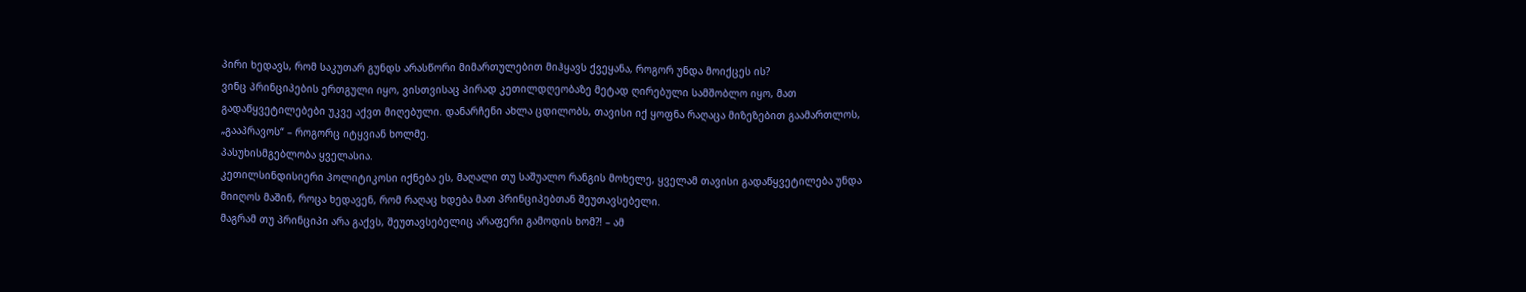პირი ხედავს, რომ საკუთარ გუნდს არასწორი მიმართულებით მიჰყავს ქვეყანა, როგორ უნდა მოიქცეს ის?
ვინც პრინციპების ერთგული იყო, ვისთვისაც პირად კეთილდღეობაზე მეტად ღირებული სამშობლო იყო, მათ გადაწყვეტილებები უკვე აქვთ მიღებული. დანარჩენი ახლა ცდილობს, თავისი იქ ყოფნა რაღაცა მიზეზებით გაამართლოს, „გააპრავოს“ – როგორც იტყვიან ხოლმე.
პასუხისმგებლობა ყველასია.
კეთილსინდისიერი პოლიტიკოსი იქნება ეს, მაღალი თუ საშუალო რანგის მოხელე, ყველამ თავისი გადაწყვეტილება უნდა მიიღოს მაშინ, როცა ხედავენ, რომ რაღაც ხდება მათ პრინციპებთან შეუთავსებელი.
მაგრამ თუ პრინციპი არა გაქვს, შეუთავსებელიც არაფერი გამოდის ხომ?! – ამ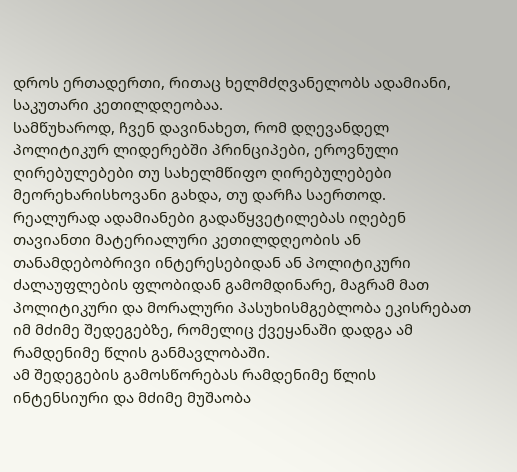დროს ერთადერთი, რითაც ხელმძღვანელობს ადამიანი, საკუთარი კეთილდღეობაა.
სამწუხაროდ, ჩვენ დავინახეთ, რომ დღევანდელ პოლიტიკურ ლიდერებში პრინციპები, ეროვნული ღირებულებები თუ სახელმწიფო ღირებულებები მეორეხარისხოვანი გახდა, თუ დარჩა საერთოდ.
რეალურად ადამიანები გადაწყვეტილებას იღებენ თავიანთი მატერიალური კეთილდღეობის ან თანამდებობრივი ინტერესებიდან ან პოლიტიკური ძალაუფლების ფლობიდან გამომდინარე, მაგრამ მათ პოლიტიკური და მორალური პასუხისმგებლობა ეკისრებათ იმ მძიმე შედეგებზე, რომელიც ქვეყანაში დადგა ამ რამდენიმე წლის განმავლობაში.
ამ შედეგების გამოსწორებას რამდენიმე წლის ინტენსიური და მძიმე მუშაობა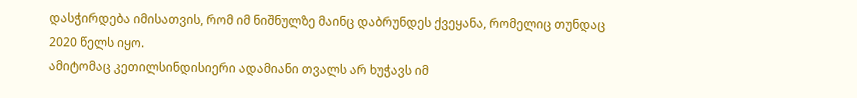დასჭირდება იმისათვის, რომ იმ ნიშნულზე მაინც დაბრუნდეს ქვეყანა, რომელიც თუნდაც 2020 წელს იყო.
ამიტომაც კეთილსინდისიერი ადამიანი თვალს არ ხუჭავს იმ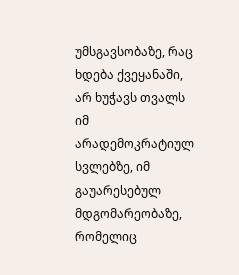უმსგავსობაზე, რაც ხდება ქვეყანაში, არ ხუჭავს თვალს იმ არადემოკრატიულ სვლებზე, იმ გაუარესებულ მდგომარეობაზე, რომელიც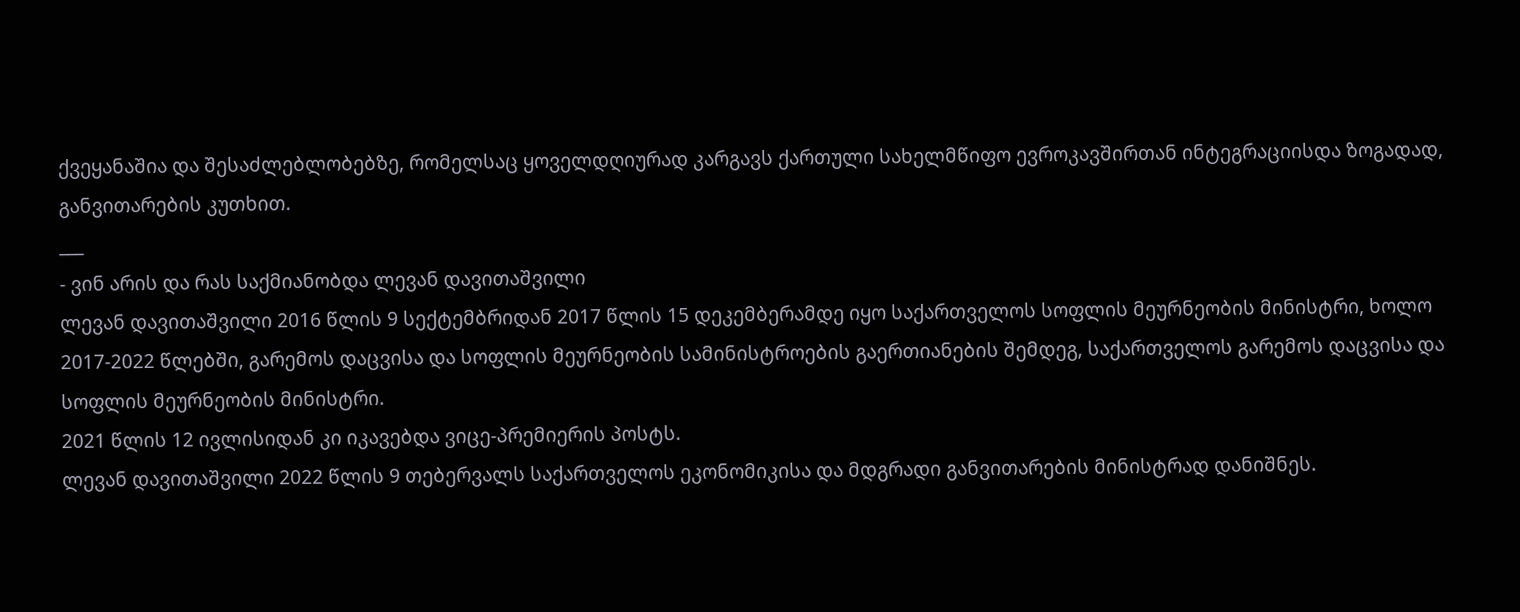ქვეყანაშია და შესაძლებლობებზე, რომელსაც ყოველდღიურად კარგავს ქართული სახელმწიფო ევროკავშირთან ინტეგრაციისდა ზოგადად, განვითარების კუთხით.
___
- ვინ არის და რას საქმიანობდა ლევან დავითაშვილი
ლევან დავითაშვილი 2016 წლის 9 სექტემბრიდან 2017 წლის 15 დეკემბერამდე იყო საქართველოს სოფლის მეურნეობის მინისტრი, ხოლო 2017-2022 წლებში, გარემოს დაცვისა და სოფლის მეურნეობის სამინისტროების გაერთიანების შემდეგ, საქართველოს გარემოს დაცვისა და სოფლის მეურნეობის მინისტრი.
2021 წლის 12 ივლისიდან კი იკავებდა ვიცე-პრემიერის პოსტს.
ლევან დავითაშვილი 2022 წლის 9 თებერვალს საქართველოს ეკონომიკისა და მდგრადი განვითარების მინისტრად დანიშნეს.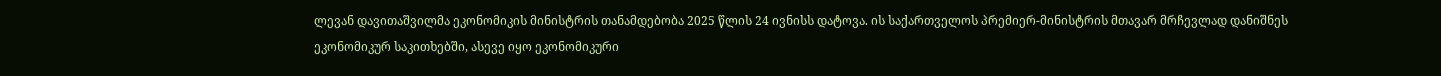ლევან დავითაშვილმა ეკონომიკის მინისტრის თანამდებობა 2025 წლის 24 ივნისს დატოვა. ის საქართველოს პრემიერ-მინისტრის მთავარ მრჩევლად დანიშნეს ეკონომიკურ საკითხებში, ასევე იყო ეკონომიკური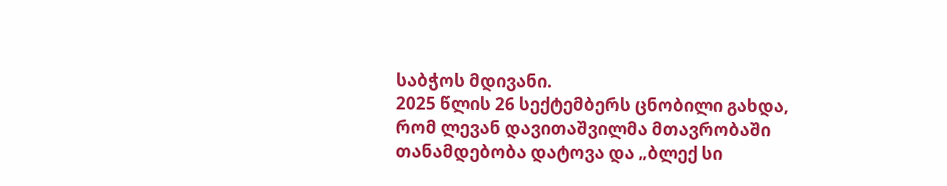საბჭოს მდივანი.
2025 წლის 26 სექტემბერს ცნობილი გახდა, რომ ლევან დავითაშვილმა მთავრობაში თანამდებობა დატოვა და „ბლექ სი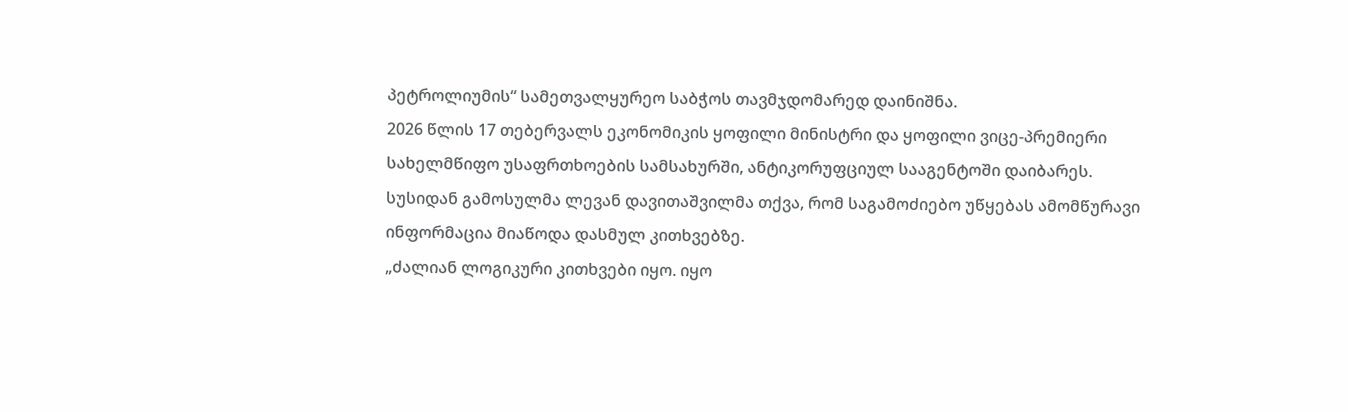პეტროლიუმის“ სამეთვალყურეო საბჭოს თავმჯდომარედ დაინიშნა.
2026 წლის 17 თებერვალს ეკონომიკის ყოფილი მინისტრი და ყოფილი ვიცე-პრემიერი სახელმწიფო უსაფრთხოების სამსახურში, ანტიკორუფციულ სააგენტოში დაიბარეს.
სუსიდან გამოსულმა ლევან დავითაშვილმა თქვა, რომ საგამოძიებო უწყებას ამომწურავი ინფორმაცია მიაწოდა დასმულ კითხვებზე.
„ძალიან ლოგიკური კითხვები იყო. იყო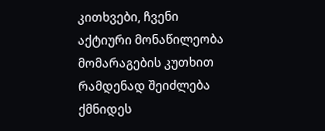კითხვები, ჩვენი აქტიური მონაწილეობა მომარაგების კუთხით რამდენად შეიძლება ქმნიდეს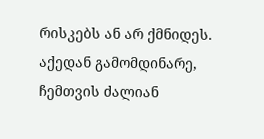რისკებს ან არ ქმნიდეს. აქედან გამომდინარე, ჩემთვის ძალიან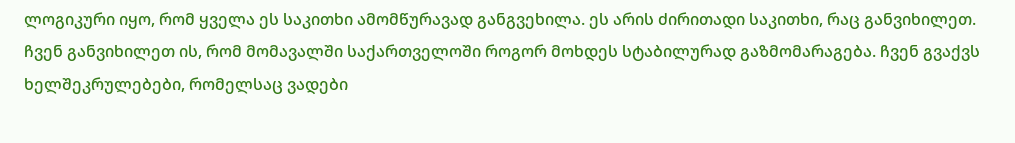ლოგიკური იყო, რომ ყველა ეს საკითხი ამომწურავად განგვეხილა. ეს არის ძირითადი საკითხი, რაც განვიხილეთ.
ჩვენ განვიხილეთ ის, რომ მომავალში საქართველოში როგორ მოხდეს სტაბილურად გაზმომარაგება. ჩვენ გვაქვს ხელშეკრულებები, რომელსაც ვადები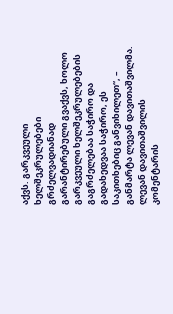აქვს. გარკვეული ხელშეკრულებები გრძელვადიანად გარანტირებული გვაქვს, ხოლო გარკვეული ხელშეკრულებების გაგრძელებაა საჭირო და გადახედვაა საჭირო, ეს საკითხებიც განვიხილეთ“, – განმარტა ლევან დავითაშვილმა.
ლევან დავითაშვილის კომენტარის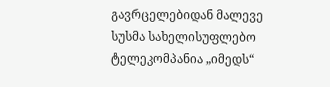გავრცელებიდან მალევე სუსმა სახელისუფლებო ტელეკომპანია „იმედს“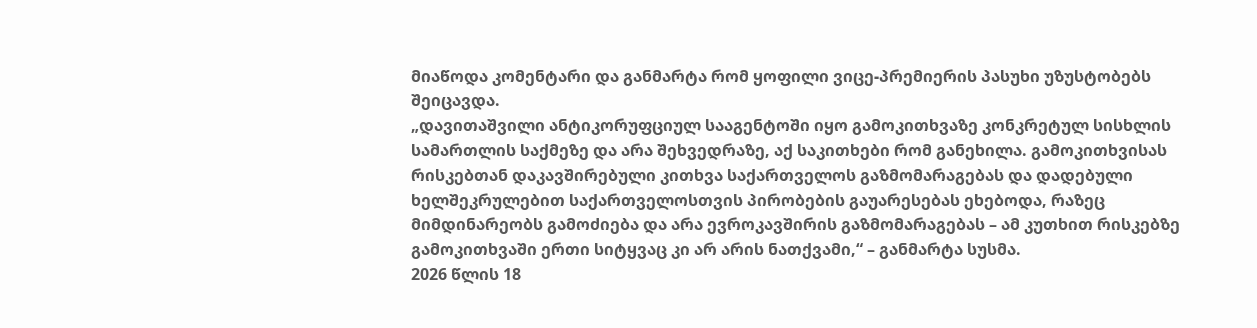მიაწოდა კომენტარი და განმარტა რომ ყოფილი ვიცე-პრემიერის პასუხი უზუსტობებს შეიცავდა.
„დავითაშვილი ანტიკორუფციულ სააგენტოში იყო გამოკითხვაზე კონკრეტულ სისხლის სამართლის საქმეზე და არა შეხვედრაზე, აქ საკითხები რომ განეხილა. გამოკითხვისას რისკებთან დაკავშირებული კითხვა საქართველოს გაზმომარაგებას და დადებული ხელშეკრულებით საქართველოსთვის პირობების გაუარესებას ეხებოდა, რაზეც მიმდინარეობს გამოძიება და არა ევროკავშირის გაზმომარაგებას – ამ კუთხით რისკებზე გამოკითხვაში ერთი სიტყვაც კი არ არის ნათქვამი,“ – განმარტა სუსმა.
2026 წლის 18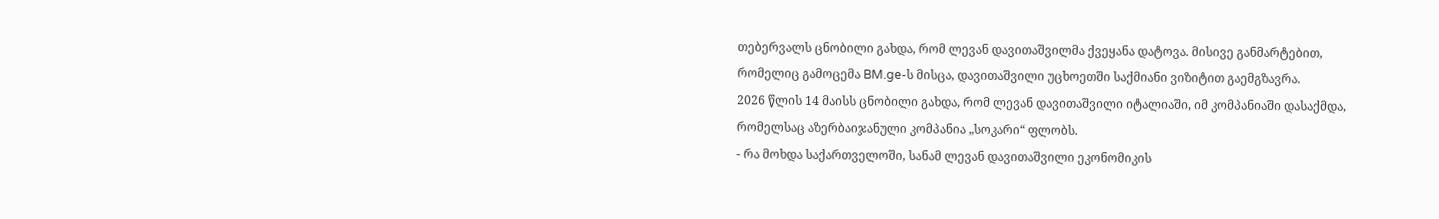თებერვალს ცნობილი გახდა, რომ ლევან დავითაშვილმა ქვეყანა დატოვა. მისივე განმარტებით, რომელიც გამოცემა BM.ge-ს მისცა, დავითაშვილი უცხოეთში საქმიანი ვიზიტით გაემგზავრა.
2026 წლის 14 მაისს ცნობილი გახდა, რომ ლევან დავითაშვილი იტალიაში, იმ კომპანიაში დასაქმდა, რომელსაც აზერბაიჯანული კომპანია „სოკარი“ ფლობს.
- რა მოხდა საქართველოში, სანამ ლევან დავითაშვილი ეკონომიკის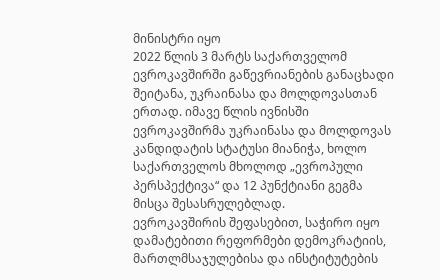მინისტრი იყო
2022 წლის 3 მარტს საქართველომ ევროკავშირში გაწევრიანების განაცხადი შეიტანა, უკრაინასა და მოლდოვასთან ერთად. იმავე წლის ივნისში ევროკავშირმა უკრაინასა და მოლდოვას კანდიდატის სტატუსი მიანიჭა, ხოლო საქართველოს მხოლოდ „ევროპული პერსპექტივა“ და 12 პუნქტიანი გეგმა მისცა შესასრულებლად.
ევროკავშირის შეფასებით, საჭირო იყო დამატებითი რეფორმები დემოკრატიის, მართლმსაჯულებისა და ინსტიტუტების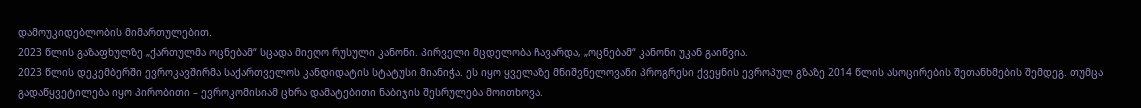დამოუკიდებლობის მიმართულებით.
2023 წლის გაზაფხულზე „ქართულმა ოცნებამ“ სცადა მიეღო რუსული კანონი. პირველი მცდელობა ჩავარდა, „ოცნებამ“ კანონი უკან გაიწვია.
2023 წლის დეკემბერში ევროკავშირმა საქართველოს კანდიდატის სტატუსი მიანიჭა. ეს იყო ყველაზე მნიშვნელოვანი პროგრესი ქვეყნის ევროპულ გზაზე 2014 წლის ასოცირების შეთანხმების შემდეგ. თუმცა გადაწყვეტილება იყო პირობითი – ევროკომისიამ ცხრა დამატებითი ნაბიჯის შესრულება მოითხოვა.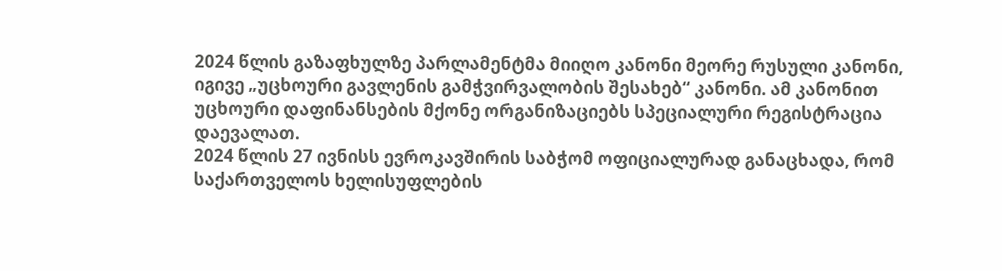2024 წლის გაზაფხულზე პარლამენტმა მიიღო კანონი მეორე რუსული კანონი, იგივე „უცხოური გავლენის გამჭვირვალობის შესახებ“ კანონი. ამ კანონით უცხოური დაფინანსების მქონე ორგანიზაციებს სპეციალური რეგისტრაცია დაევალათ.
2024 წლის 27 ივნისს ევროკავშირის საბჭომ ოფიციალურად განაცხადა, რომ საქართველოს ხელისუფლების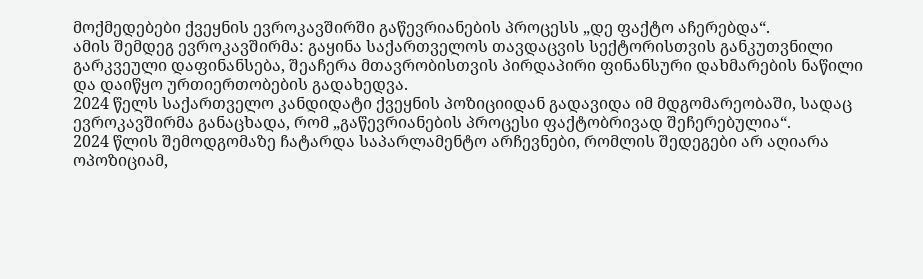მოქმედებები ქვეყნის ევროკავშირში გაწევრიანების პროცესს „დე ფაქტო აჩერებდა“.
ამის შემდეგ ევროკავშირმა: გაყინა საქართველოს თავდაცვის სექტორისთვის განკუთვნილი გარკვეული დაფინანსება, შეაჩერა მთავრობისთვის პირდაპირი ფინანსური დახმარების ნაწილი და დაიწყო ურთიერთობების გადახედვა.
2024 წელს საქართველო კანდიდატი ქვეყნის პოზიციიდან გადავიდა იმ მდგომარეობაში, სადაც ევროკავშირმა განაცხადა, რომ „გაწევრიანების პროცესი ფაქტობრივად შეჩერებულია“.
2024 წლის შემოდგომაზე ჩატარდა საპარლამენტო არჩევნები, რომლის შედეგები არ აღიარა ოპოზიციამ,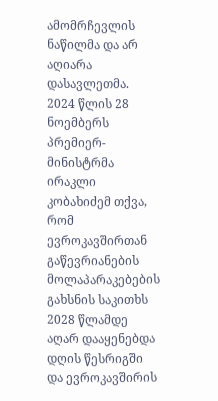ამომრჩევლის ნაწილმა და არ აღიარა დასავლეთმა.
2024 წლის 28 ნოემბერს პრემიერ-მინისტრმა ირაკლი კობახიძემ თქვა, რომ ევროკავშირთან გაწევრიანების მოლაპარაკებების გახსნის საკითხს 2028 წლამდე აღარ დააყენებდა დღის წესრიგში და ევროკავშირის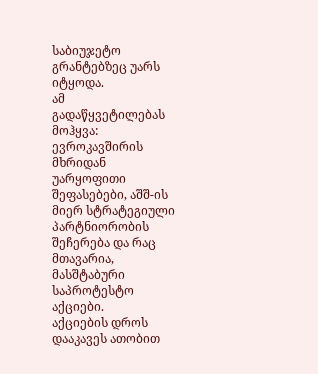საბიუჯეტო გრანტებზეც უარს იტყოდა.
ამ გადაწყვეტილებას მოჰყვა: ევროკავშირის მხრიდან უარყოფითი შეფასებები, აშშ-ის მიერ სტრატეგიული პარტნიორობის შეჩერება და რაც მთავარია, მასშტაბური საპროტესტო აქციები.
აქციების დროს დააკავეს ათობით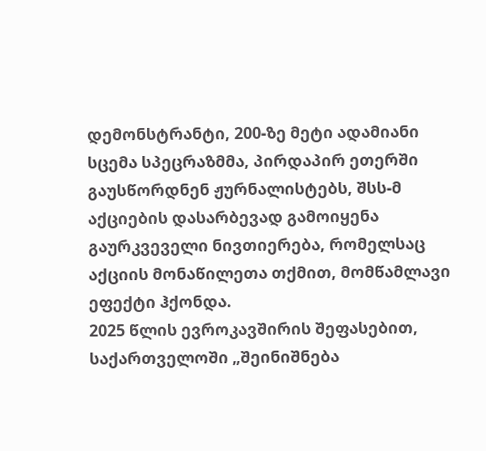დემონსტრანტი, 200-ზე მეტი ადამიანი სცემა სპეცრაზმმა, პირდაპირ ეთერში გაუსწორდნენ ჟურნალისტებს, შსს-მ აქციების დასარბევად გამოიყენა გაურკვეველი ნივთიერება, რომელსაც აქციის მონაწილეთა თქმით, მომწამლავი ეფექტი ჰქონდა.
2025 წლის ევროკავშირის შეფასებით, საქართველოში „შეინიშნება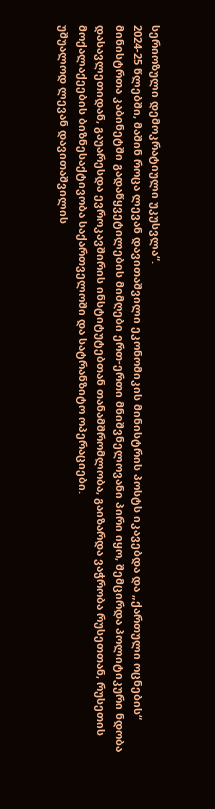სერიოზული დემოკრატიული უკუსვლა“.
2024-25 წლებში, მაშინ როცა ლევან დავითაშვილი ეკონომიკის მინისტრის პოსტს იკავებდა და „ქართული ოცნების“ მინისტრთა კაბინეტში გადაწყვეტილების მიმღები ერთ-ერთი მნიშვნელოვანი პირი იყო, შემცირდა პოლიტიკური ნდობა დასავლეთიდან, გაუარესდა ევროკავშირის ინსტიტუტებთან თანამშრომლობა, გაიზარდა ვაჭრობა რუსეთთან, რუსეთის მოქალაქეების ბიზნესაქტივობა საქართველოში და სატრანზიტო ოპერაციები.
უშუალოდ ლევან დავითაშვილის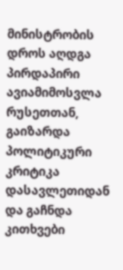მინისტრობის დროს აღდგა პირდაპირი ავიამიმოსვლა რუსეთთან, გაიზარდა პოლიტიკური კრიტიკა დასავლეთიდან და გაჩნდა კითხვები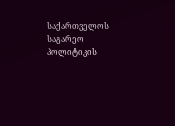საქართველოს საგარეო პოლიტიკის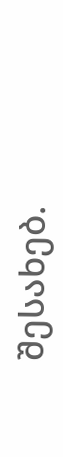შესახებ.